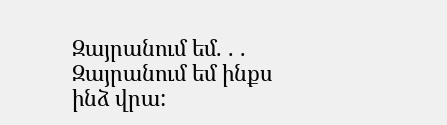Զայրանում եմ. . . Զայրանում եմ ինքս ինձ վրա: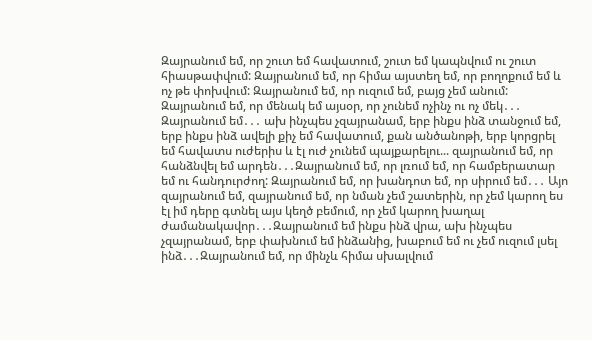Զայրանում եմ, որ շուտ եմ հավատում, շուտ եմ կապնվում ու շուտ հիասթափվում: Զայրանում եմ, որ հիմա այստեղ եմ, որ բողոքում եմ և ոչ թե փոխվում: Զայրանում եմ, որ ուզում եմ, բայց չեմ անում: Զայրանում եմ, որ մենակ եմ այսօր, որ չունեմ ոչինչ ու ոչ մեկ․․․ Զայրանում եմ․․․ ախ ինչպես չզայրանամ, երբ ինքս ինձ տանջում եմ, երբ ինքս ինձ ավելի քիչ եմ հավատում, քան անծանոթի, երբ կորցրել եմ հավատս ուժերիս և էլ ուժ չունեմ պայքարելու... զայրանում եմ, որ հանձնվել եմ արդեն․․․Զայրանում եմ, որ լռում եմ, որ համբերատար եմ ու հանդուրժող: Զայրանում եմ, որ խանդոտ եմ, որ սիրում եմ․․․ Այո զայրանում եմ, զայրանում եմ, որ նման չեմ շատերին, որ չեմ կարող ես էլ իմ դերը գտնել այս կեղծ բեմում, որ չեմ կարող խաղալ ժամանակավոր․․․Զայրանում եմ ինքս ինձ վրա, ախ ինչպես չզայրանամ, երբ փախնում եմ ինձանից, խաբում եմ ու չեմ ուզում լսել ինձ․․․Զայրանում եմ, որ մինչև հիմա սխալվում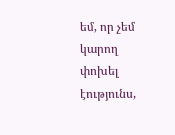եմ, որ չեմ կարող փոխել էությունս,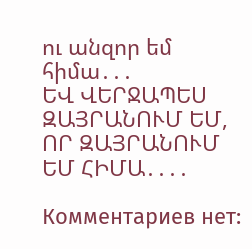ու անզոր եմ հիմա․․․
ԵՎ ՎԵՐՋԱՊԵՍ ԶԱՅՐԱՆՈՒՄ ԵՄ, ՈՐ ԶԱՅՐԱՆՈՒՄ ԵՄ ՀԻՄԱ․․․․

Комментариев нет: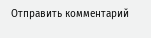Отправить комментарий